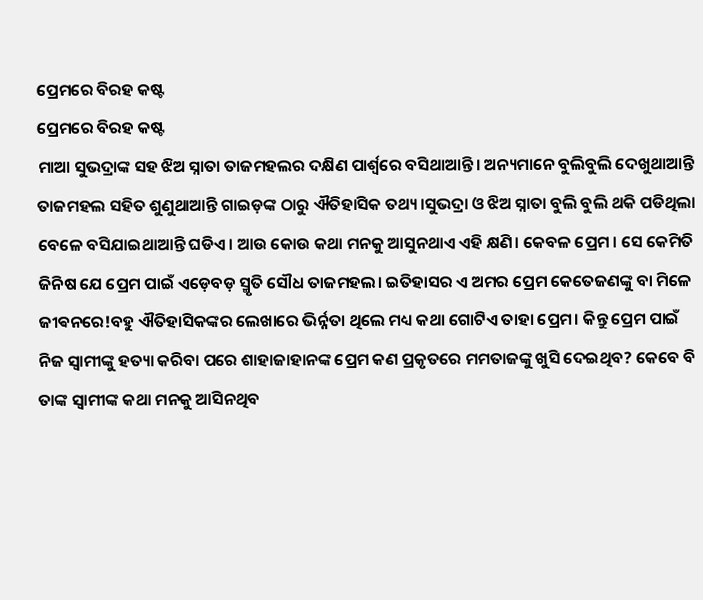ପ୍ରେମରେ ବିରହ କଷ୍ଟ
ପ୍ରେମରେ ବିରହ କଷ୍ଟ
ମାଆ ସୁଭଦ୍ରାଙ୍କ ସହ ଝିଅ ସ୍ନାତା ତାଜମହଲର ଦକ୍ଷିଣ ପାର୍ଶ୍ୱରେ ବସିଥାଆନ୍ତି। ଅନ୍ୟମାନେ ବୁଲିବୁଲି ଦେଖୁଥାଆନ୍ତି ତାଜମହଲ ସହିତ ଶୁଣୁଥାଆନ୍ତି ଗାଇଡ଼ଙ୍କ ଠାରୁ ଐତିହାସିକ ତଥ୍ୟ।ସୁଭଦ୍ରା ଓ ଝିଅ ସ୍ନାତା ବୁଲି ବୁଲି ଥକି ପଡିଥିଲା ବେଳେ ବସିଯାଇଥାଆନ୍ତି ଘଡିଏ। ଆଉ କୋଉ କଥା ମନକୁ ଆସୁନଥାଏ ଏହି କ୍ଷଣି। କେବଳ ପ୍ରେମ । ସେ କେମିତି ଜିନିଷ ଯେ ପ୍ରେମ ପାଇଁ ଏଡ଼େବଡ଼ ସ୍ମୃତି ସୌଧ ତାଜମହଲ। ଇତିହାସର ଏ ଅମର ପ୍ରେମ କେତେଜଣଙ୍କୁ ବା ମିଳେ ଜୀଵନରେ!ବହୁ ଐତିହାସିକଙ୍କର ଲେଖାରେ ଭିର୍ନ୍ନତା ଥିଲେ ମଧ୍ୟ କଥା ଗୋଟିଏ ତାହା ପ୍ରେମ। କିନ୍ତୁ ପ୍ରେମ ପାଇଁ ନିଜ ସ୍ୱାମୀଙ୍କୁ ହତ୍ୟା କରିବା ପରେ ଶାହାଜାହାନଙ୍କ ପ୍ରେମ କଣ ପ୍ରକୃତରେ ମମତାଜଙ୍କୁ ଖୁସି ଦେଇଥିବ? କେବେ ବି ତାଙ୍କ ସ୍ୱାମୀଙ୍କ କଥା ମନକୁ ଆସିନଥିବ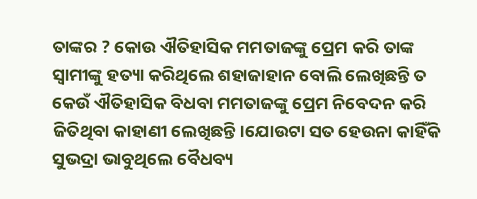ତାଙ୍କର ? କୋଉ ଐତିହାସିକ ମମତାଜଙ୍କୁ ପ୍ରେମ କରି ତାଙ୍କ ସ୍ୱାମୀଙ୍କୁ ହତ୍ୟା କରିଥିଲେ ଶହାଜାହାନ ବୋଲି ଲେଖିଛନ୍ତି ତ କେଉଁ ଐତିହାସିକ ବିଧବା ମମତାଜଙ୍କୁ ପ୍ରେମ ନିବେଦନ କରି ଜିତିଥିବା କାହାଣୀ ଲେଖିଛନ୍ତି।ଯୋଉଟା ସତ ହେଉନା କାହିଁକି ସୁଭଦ୍ରା ଭାବୁଥିଲେ ବୈଧବ୍ୟ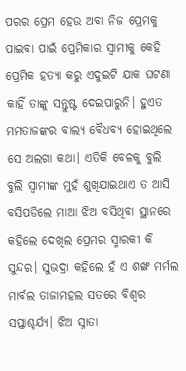ପରର ପ୍ରେମ ହେଉ ଅବା ନିଜ ପ୍ରେମକୁ ପାଇବା ପାଇଁ ପ୍ରେମିକାର ସ୍ୱାମୀକୁ କେହି ପ୍ରେମିକ ହତ୍ୟା କରୁ ଏଦୁଇଟି ଯାକ ଘଟଣା କାହିଁ ତାଙ୍କୁ ସନ୍ତୁଷ୍ଟ ଦେଇପାରୁନି। ହୁଏତ ମମତାଜଙ୍କର ବାଲ୍ୟ ବୈଧବ୍ୟ ହୋଇଥିଲେ ସେ ଅଲଗା କଥା। ଏତିକି ବେଳକୁ ବୁଲି ବୁଲି ସ୍ୱାମୀଙ୍କ ମୁହଁ ଶୁଖିଯାଇଥାଏ ତ ଆସି ବସିପଡିଲେ ମାଆ ଝିଅ ବସିଥିବା ସ୍ଥାନରେ କହିଲେ ଦେଖିଲ ପ୍ରେମର ସ୍ମାରକୀ କି ସୁନ୍ଦର। ସୁଭଦ୍ରା କହିଲେ ହଁ ଏ ଶଙ୍ଖ ମର୍ମଲ ମାର୍ବଲ ତାଜାମହଲ ସତରେ ବିଶ୍ବର ସପ୍ତାଶ୍ଚର୍ଯ୍ୟ। ଝିଅ ସ୍ନାତା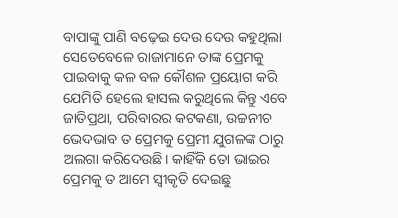ବାପାଙ୍କୁ ପାଣି ବଢ଼େଇ ଦେଉ ଦେଉ କହୁଥିଲା ସେତେବେଳେ ରାଜାମାନେ ତାଙ୍କ ପ୍ରେମକୁ ପାଇବାକୁ କଳ ବଳ କୌଶଳ ପ୍ରୟୋଗ କରି ଯେମିତି ହେଲେ ହାସଲ କରୁଥିଲେ କିନ୍ତୁ ଏବେ ଜାତିପ୍ରଥା, ପରିବାରର କଟକଣା, ଉଚ୍ଚନୀଚ ଭେଦଭାବ ତ ପ୍ରେମକୁ ପ୍ରେମୀ ଯୁଗଳଙ୍କ ଠାରୁ ଅଲଗା କରିଦେଉଛି। କାହିଁକି ତୋ ଭାଇର ପ୍ରେମକୁ ତ ଆମେ ସ୍ୱୀକୃତି ଦେଇଛୁ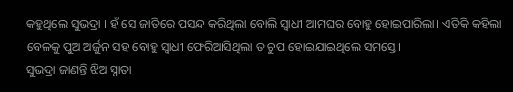କହୁଥିଲେ ସୁଭଦ୍ରା । ହଁ ସେ ଜାତିରେ ପସନ୍ଦ କରିଥିଲା ବୋଲି ସ୍ବାଧୀ ଆମଘର ବୋହୁ ହୋଇପାରିଲା। ଏତିକି କହିଲା ବେଳକୁ ପୁଅ ଅର୍ଜୁନ ସହ ବୋହୁ ସ୍ବାଧୀ ଫେରିଆସିଥିଲା ତ ଚୁପ ହୋଇଯାଇଥିଲେ ସମସ୍ତେ।
ସୁଭଦ୍ରା ଜାଣନ୍ତି ଝିଅ ସ୍ନାତା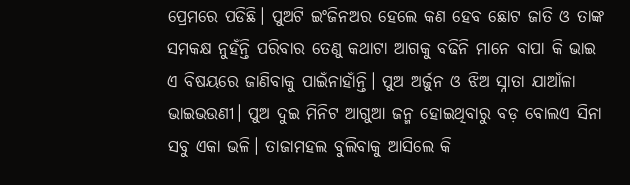ପ୍ରେମରେ ପଡିଛି। ପୁଅଟି ଇଂଜିନଅର ହେଲେ କଣ ହେବ ଛୋଟ ଜାତି ଓ ତାଙ୍କ ସମକକ୍ଷ ନୁହଁନ୍ତି ପରିବାର ତେଣୁ କଥାଟା ଆଗକୁ ବଢିନି ମାନେ ବାପା କି ଭାଇ ଏ ବିଷୟରେ ଜାଣିବାକୁ ପାଇଁନାହାଁନ୍ତି। ପୁଅ ଅର୍ଜୁନ ଓ ଝିଅ ସ୍ନାତା ଯାଆଁଳା ଭାଇଭଉଣୀ। ପୁଅ ଦୁଇ ମିନିଟ ଆଗୁଆ ଜନ୍ମ ହୋଇଥିବାରୁ ବଡ଼ ବୋଲଏ ସିନା ସବୁ ଏକା ଭଳି। ତାଜାମହଲ ବୁଲିବାକୁ ଆସିଲେ କି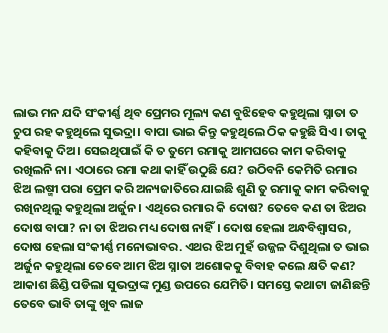ଲାଭ ମନ ଯଦି ସଂକୀର୍ଣ୍ଣ ଥିବ ପ୍ରେମର ମୂଲ୍ୟ କଣ ବୁଝିହେବ କହୁଥିଲା ସ୍ନାତା ତ ଚୁପ ରହ କହୁଥିଲେ ସୁଭଦ୍ରା। ବାପା ଭାଇ କିନ୍ତୁ କହୁଥିଲେ ଠିକ କହୁଛି ସିଏ। ତାକୁ କହିବାକୁ ଦିଅ। ସେଇଥିପାଇଁ କି ତ ତୁମେ ରମାକୁ ଆମଘରେ କାମ କରିବାକୁ ରଖିଲନି ନା। ଏଠାରେ ରମା କଥା କାହିଁ ଉଠୁଛି ଯେ? ଉଠିବନି କେମିତି ରମାର ଝିଅ ଲଷ୍ମୀ ପରା ପ୍ରେମ କରି ଅନ୍ୟଜାତିରେ ଯାଇଛି ଶୁଣି ତୁ ରମାକୁ କାମ କରିବାକୁ ରଖିନଥିଲୁ କହୁଥିଲା ଅର୍ଜୁନ। ଏଥିରେ ରମାର କି ଦୋଷ? ତେବେ କଣ ତା ଝିଅର ଦୋଷ ବାପା? ନା ତା ଝିଅର ମଧ୍ୟ ଦୋଷ ନାହିଁ। ଦୋଷ ହେଲା ଅନ୍ଧବିଶ୍ୱାସର, ଦୋଷ ହେଲା ସଂକୀର୍ଣ୍ଣ ମନୋଭାବର. ଏଥର ଝିଅ ମୁହଁ ଉଜ୍ଜଳ ଦିଶୁଥିଲା ତ ଭାଇ ଅର୍ଜୁନ କହୁଥିଲା ତେବେ ଆମ ଝିଅ ସ୍ନାତା ଅଶୋକକୁ ବିବାହ କଲେ କ୍ଷତି କଣ? ଆକାଶ ଛିଣ୍ଡି ପଡିଲା ସୁଭଦ୍ରାଙ୍କ ମୁଣ୍ଡ ଉପରେ ଯେମିତି। ସମସ୍ତେ କଥାଟା ଜାଣିଛନ୍ତି ତେବେ ଭାବି ତାଙ୍କୁ ଖୁବ ଲାଜ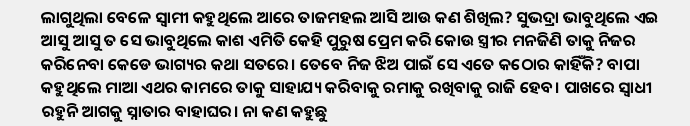ଲାଗୁଥିଲା ବେଳେ ସ୍ୱାମୀ କହୁଥିଲେ ଆରେ ତାଜମହଲ ଆସି ଆଉ କଣ ଶିଖିଲ? ସୁଭଦ୍ରା ଭାବୁଥିଲେ ଏଇ ଆସୁ ଆସୁ ତ ସେ ଭାବୁଥିଲେ କାଶ ଏମିତି କେହି ପୁରୁଷ ପ୍ରେମ କରି କୋଉ ସ୍ତ୍ରୀର ମନଜିଣି ତାକୁ ନିଜର କରିନେବା କେଡେ ଭାଗ୍ୟର କଥା ସତରେ। ତେବେ ନିଜ ଝିଅ ପାଇଁ ସେ ଏତେ କଠୋର କାହିଁକି? ବାପା କହୁଥିଲେ ମାଆ ଏଥର କାମରେ ତାକୁ ସାହାଯ୍ୟ କରିବାକୁ ରମାକୁ ରଖିବାକୁ ରାଜି ହେବ। ପାଖରେ ସ୍ବାଧୀ ରହୁନି ଆଗକୁ ସ୍ନାତାର ବାହାଘର। ନା କଣ କହୁଛୁ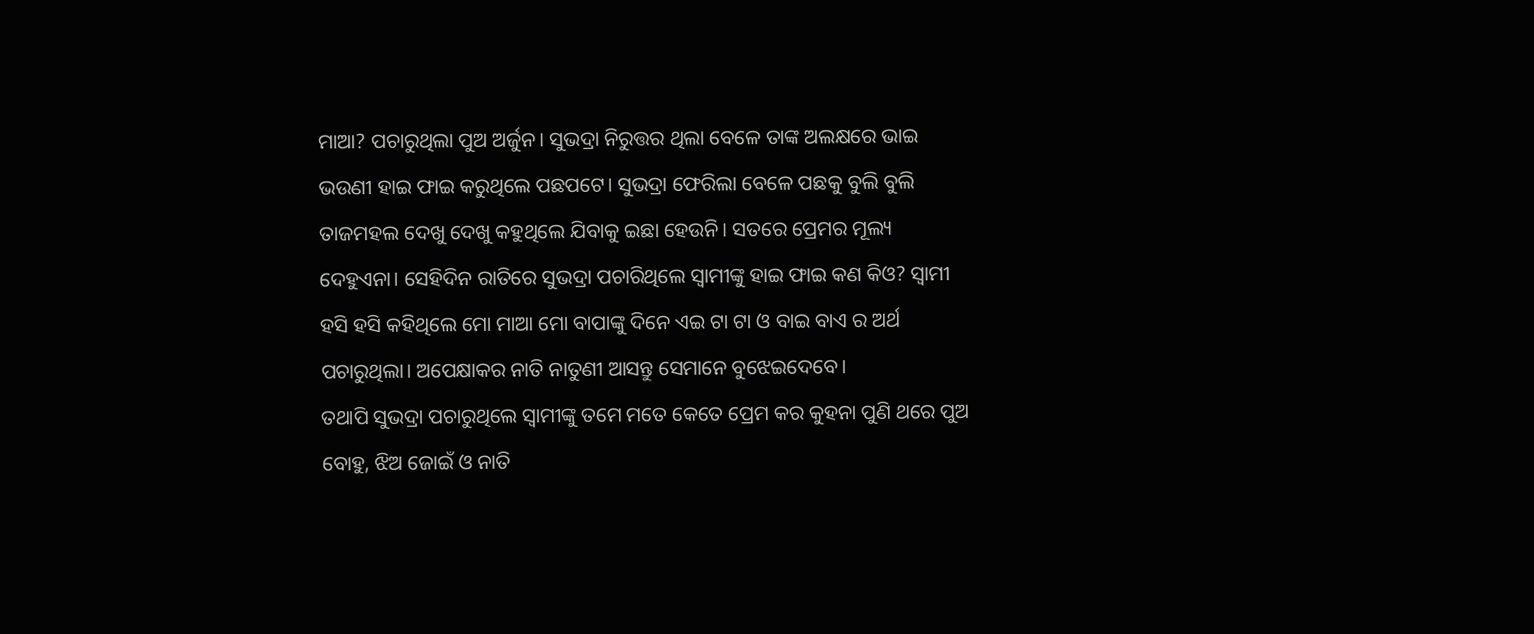ମାଆ? ପଚାରୁଥିଲା ପୁଅ ଅର୍ଜୁନ। ସୁଭଦ୍ରା ନିରୁତ୍ତର ଥିଲା ବେଳେ ତାଙ୍କ ଅଲକ୍ଷରେ ଭାଇ ଭଉଣୀ ହାଇ ଫାଇ କରୁଥିଲେ ପଛପଟେ। ସୁଭଦ୍ରା ଫେରିଲା ବେଳେ ପଛକୁ ବୁଲି ବୁଲି ତାଜମହଲ ଦେଖୁ ଦେଖୁ କହୁଥିଲେ ଯିବାକୁ ଇଛା ହେଉନି। ସତରେ ପ୍ରେମର ମୂଲ୍ୟ ଦେହୁଏନା। ସେହିଦିନ ରାତିରେ ସୁଭଦ୍ରା ପଚାରିଥିଲେ ସ୍ୱାମୀଙ୍କୁ ହାଇ ଫାଇ କଣ କିଓ? ସ୍ୱାମୀ ହସି ହସି କହିଥିଲେ ମୋ ମାଆ ମୋ ବାପାଙ୍କୁ ଦିନେ ଏଇ ଟା ଟା ଓ ବାଇ ବାଏ ର ଅର୍ଥ ପଚାରୁଥିଲା। ଅପେକ୍ଷାକର ନାତି ନାତୁଣୀ ଆସନ୍ତୁ ସେମାନେ ବୁଝେଇଦେବେ।
ତଥାପି ସୁଭଦ୍ରା ପଚାରୁଥିଲେ ସ୍ୱାମୀଙ୍କୁ ତମେ ମତେ କେତେ ପ୍ରେମ କର କୁହନା ପୁଣି ଥରେ ପୁଅ ବୋହୁ, ଝିଅ ଜୋଇଁ ଓ ନାତି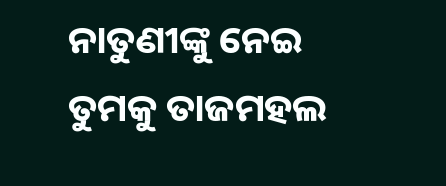ନାତୁଣୀଙ୍କୁ ନେଇ ତୁମକୁ ତାଜମହଲ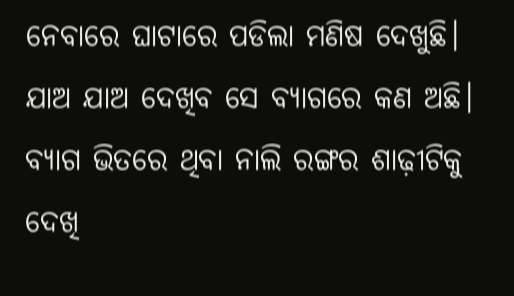ନେବାରେ ଘାଟାରେ ପଡିଲା ମଣିଷ ଦେଖୁଛି। ଯାଅ ଯାଅ ଦେଖିବ ସେ ବ୍ୟାଗରେ କଣ ଅଛି। ବ୍ୟାଗ ଭିତରେ ଥିବା ନାଲି ରଙ୍ଗର ଶାଢ଼ୀଟିକୁ ଦେଖି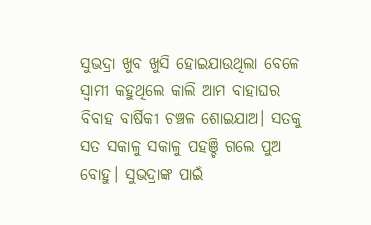ସୁଭଦ୍ରା ଖୁବ ଖୁସି ହୋଇଯାଉଥିଲା ବେଳେ ସ୍ୱାମୀ କହୁଥିଲେ କାଲି ଆମ ବାହାଘର ବିବାହ ବାର୍ଷିକୀ ଚଞ୍ଚଳ ଶୋଇଯାଅ। ସତକୁ ସତ ସକାଳୁ ସକାଳୁ ପହଞ୍ଚି ଗଲେ ପୁଅ ବୋହୁ। ସୁଭଦ୍ରାଙ୍କ ପାଇଁ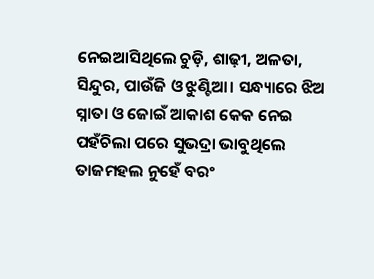ନେଇଆସିଥିଲେ ଚୁଡ଼ି, ଶାଢ଼ୀ, ଅଳତା, ସିନ୍ଦୁର, ପାଉଁଜି ଓ ଝୁଣ୍ଟିଆ। ସନ୍ଧ୍ୟାରେ ଝିଅ ସ୍ନାତା ଓ ଜୋଇଁ ଆକାଶ କେକ ନେଇ ପହଁଚିଲା ପରେ ସୁଭଦ୍ରା ଭାବୁଥିଲେ ତାଜମହଲ ନୁହେଁ ବରଂ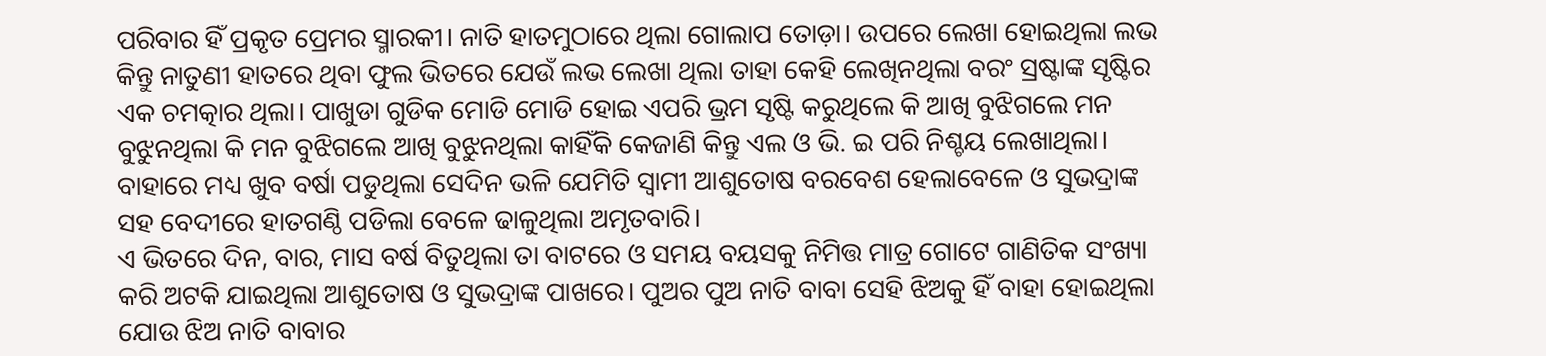ପରିବାର ହିଁ ପ୍ରକୃତ ପ୍ରେମର ସ୍ମାରକୀ। ନାତି ହାତମୁଠାରେ ଥିଲା ଗୋଲାପ ତୋଡ଼ା। ଉପରେ ଲେଖା ହୋଇଥିଲା ଲଭ କିନ୍ତୁ ନାତୁଣୀ ହାତରେ ଥିବା ଫୁଲ ଭିତରେ ଯେଉଁ ଲଭ ଲେଖା ଥିଲା ତାହା କେହି ଲେଖିନଥିଲା ବରଂ ସ୍ରଷ୍ଟାଙ୍କ ସୃଷ୍ଟିର ଏକ ଚମତ୍କାର ଥିଲା। ପାଖୁଡା ଗୁଡିକ ମୋଡି ମୋଡି ହୋଇ ଏପରି ଭ୍ରମ ସୃଷ୍ଟି କରୁଥିଲେ କି ଆଖି ବୁଝିଗଲେ ମନ ବୁଝୁନଥିଲା କି ମନ ବୁଝିଗଲେ ଆଖି ବୁଝୁନଥିଲା କାହିଁକି କେଜାଣି କିନ୍ତୁ ଏଲ ଓ ଭି. ଇ ପରି ନିଶ୍ଚୟ ଲେଖାଥିଲା। ବାହାରେ ମଧ୍ୟ ଖୁବ ବର୍ଷା ପଡୁଥିଲା ସେଦିନ ଭଳି ଯେମିତି ସ୍ୱାମୀ ଆଶୁତୋଷ ବରବେଶ ହେଲାବେଳେ ଓ ସୁଭଦ୍ରାଙ୍କ ସହ ବେଦୀରେ ହାତଗଣ୍ଠି ପଡିଲା ବେଳେ ଢାଳୁଥିଲା ଅମୃତବାରି।
ଏ ଭିତରେ ଦିନ, ବାର, ମାସ ବର୍ଷ ବିତୁଥିଲା ତା ବାଟରେ ଓ ସମୟ ବୟସକୁ ନିମିତ୍ତ ମାତ୍ର ଗୋଟେ ଗାଣିତିକ ସଂଖ୍ୟା କରି ଅଟକି ଯାଇଥିଲା ଆଶୁତୋଷ ଓ ସୁଭଦ୍ରାଙ୍କ ପାଖରେ। ପୁଅର ପୁଅ ନାତି ବାବା ସେହି ଝିଅକୁ ହିଁ ବାହା ହୋଇଥିଲା ଯୋଉ ଝିଅ ନାତି ବାବାର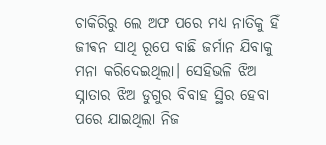ଚାକିରିରୁ ଲେ ଅଫ ପରେ ମଧ୍ୟ ନାତିକୁ ହିଁ ଜୀଵନ ସାଥି ରୂପେ ବାଛି ଜର୍ମାନ ଯିବାକୁ ମନା କରିଦେଇଥିଲା। ସେହିଭଳି ଝିଅ ସ୍ନାତାର ଝିଅ ଡୁଗୁର ବିବାହ ସ୍ଥିର ହେବା ପରେ ଯାଇଥିଲା ନିଜ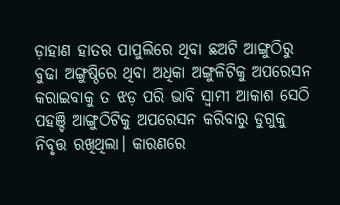ଡ଼ାହାଣ ହାତର ପାପୁଲିରେ ଥିବା ଛଅଟି ଆଙ୍ଗୁଠିରୁ ବୁଢା ଅଙ୍ଗୁଷ୍ଠିରେ ଥିବା ଅଧିକା ଅଙ୍ଗୁଳିଟିକୁ ଅପରେସନ କରାଇବାକୁ ତ ଝଡ଼ ପରି ଭାବି ସ୍ୱାମୀ ଆକାଶ ସେଠି ପହଞ୍ଚି ଆଙ୍ଗୁଠିଟିକୁ ଅପରେସନ କରିବାରୁ ଡୁଗୁକୁ ନିବୃତ୍ତ ରଖିଥିଲା। କାରଣରେ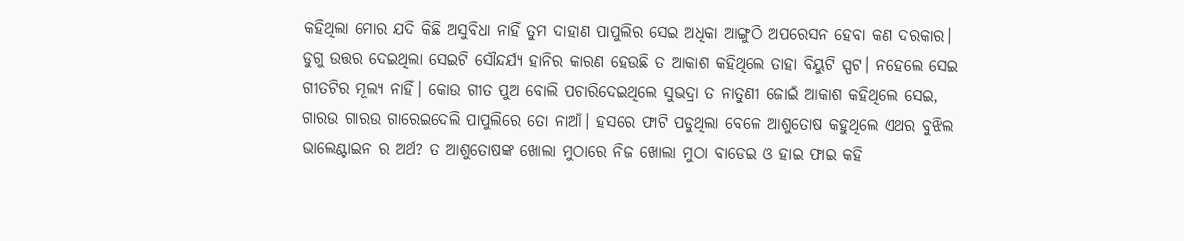କହିଥିଲା ମୋର ଯଦି କିଛି ଅସୁବିଧା ନାହିଁ ତୁମ ଦାହାଣ ପାପୁଲିର ସେଇ ଅଧିକା ଆଙ୍ଗୁଠି ଅପରେସନ ହେବା କଣ ଦରକାର। ଡୁଗୁ ଉତ୍ତର ଦେଇଥିଲା ସେଇଟି ସୌନ୍ଦର୍ଯ୍ୟ ହାନିର କାରଣ ହେଉଛି ତ ଆକାଶ କହିଥିଲେ ତାହା ବିୟୁଟି ସ୍ପଟ। ନହେଲେ ସେଇ ଗୀତଟିର ମୂଲ୍ୟ ନାହିଁ। କୋଉ ଗୀତ ପୁଅ ବୋଲି ପଚାରିଦେଇଥିଲେ ସୁଭଦ୍ରା ତ ନାତୁଣୀ ଜୋଇଁ ଆକାଶ କହିଥିଲେ ସେଇ, ଗାରଉ ଗାରଉ ଗାରେଇଦେଲି ପାପୁଲିରେ ତୋ ନାଆଁ। ହସରେ ଫାଟି ପଡୁଥିଲା ବେଳେ ଆଶୁତୋଷ କହୁଥିଲେ ଏଥର ବୁଝିଲ ଭାଲେଣ୍ଟାଇନ ର ଅର୍ଥ? ତ ଆଶୁତୋଷଙ୍କ ଖୋଲା ମୁଠାରେ ନିଜ ଖୋଲା ମୁଠା ବାଡେଇ ଓ ହାଇ ଫାଇ କହି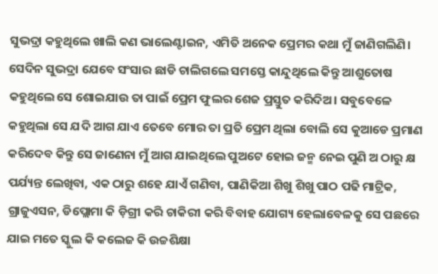ସୁଭଦ୍ରା କହୁଥିଲେ ଖାଲି କଣ ଭାଲେଣ୍ଟାଇନ, ଏମିତି ଅନେକ ପ୍ରେମର କଥା ମୁଁ ଜାଣିଗଲିଣି।
ସେଦିନ ସୁଭଦ୍ରା ଯେବେ ସଂସାର ଛାଡି ଚାଲିଗଲେ ସମସ୍ତେ କାନ୍ଦୁଥିଲେ କିନ୍ତୁ ଆଶୁତୋଷ କହୁଥିଲେ ସେ ଶୋଇଯାଉ ତା ପାଇଁ ପ୍ରେମ ଫୁଲର ଶେଜ ପ୍ରସ୍ତୁତ କରିଦିଅ। ସବୁବେଳେ କହୁଥିଲା ସେ ଯଦି ଆଗ ଯାଏ ତେବେ ମୋର ତା ପ୍ରତି ପ୍ରେମ ଥିଲା ବୋଲି ସେ କୁଆଡେ ପ୍ରମାଣ କରିଦେବ କିନ୍ତୁ ସେ ଜାଣେନା ମୁଁ ଆଗ ଯାଇଥିଲେ ପୁଅଟେ ହୋଇ ଜନ୍ମ ନେଇ ପୁଣି ଅ ଠାରୁ କ୍ଷ ପର୍ଯ୍ୟନ୍ତ ଲେଖିବା, ଏକ ଠାରୁ ଶହେ ଯାଏଁ ଗଣିବା, ପାଣିକିଆ ଶିଖୁ ଶିଖୁ ପାଠ ପଢି ମାଟ୍ରିକ, ଗ୍ରାଜୁଏସନ, ଡିପ୍ଲୋମା କି ଡ଼ିଗ୍ରୀ କରି ଚାକିରୀ କରି ବିବାହ ଯୋଗ୍ୟ ହେଲାବେଳକୁ ସେ ପଛରେ ଯାଇ ମତେ ସ୍କୁଲ କି କଲେଜ କି ଉଚ୍ଚଶିକ୍ଷା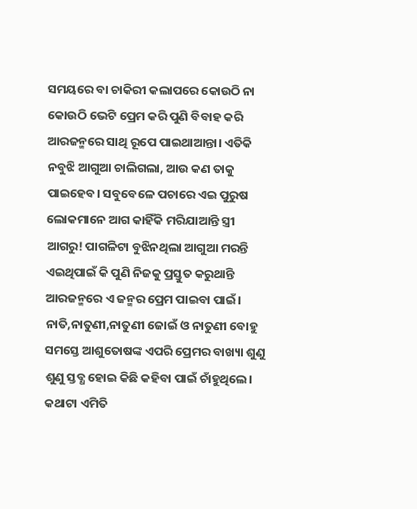ସମୟରେ ବା ଚାକିରୀ କଲାପରେ କୋଉଠି ନା କୋଉଠି ଭେଟି ପ୍ରେମ କରି ପୁଣି ବିବାହ କରି ଆରଜନ୍ମରେ ସାଥି ରୂପେ ପାଇଥାଆନ୍ତା। ଏତିକି ନବୁଝି ଆଗୁଆ ଚାଲିଗଲା, ଆଉ କଣ ତାକୁ ପାଇହେବ। ସବୁବେଳେ ପଚାରେ ଏଇ ପୁରୁଷ ଲୋକମାନେ ଆଗ କାହିଁକି ମରିଯାଆନ୍ତି ସ୍ତ୍ରୀ ଆଗରୁ! ପାଗଳିଟା ବୁଝିନଥିଲା ଆଗୁଆ ମରନ୍ତି ଏଇଥିପାଇଁ କି ପୁଣି ନିଜକୁ ପ୍ରସ୍ତୁତ କରୁଥାନ୍ତି ଆରଜନ୍ମରେ ଏ ଜନ୍ମର ପ୍ରେମ ପାଇବା ପାଇଁ। ନାତି,ନାତୁଣୀ,ନାତୁଣୀ ଜୋଇଁ ଓ ନାତୁଣୀ ବୋହୁ ସମସ୍ତେ ଆଶୁତୋଷଙ୍କ ଏପରି ପ୍ରେମର ବାଖ୍ୟା ଶୁଣୁ ଶୁଣୁ ସ୍ତବ୍ଧ ହୋଇ କିଛି କହିବା ପାଇଁ ଚାଁହୁଥିଲେ। କଥାଟା ଏମିତି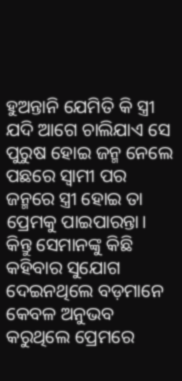ହୁଅନ୍ତାନି ଯେମିତି କି ସ୍ତ୍ରୀ ଯଦି ଆଗେ ଚାଲିଯାଏ ସେ ପୁରୁଷ ହୋଇ ଜନ୍ମ ନେଲେ ପଛରେ ସ୍ୱାମୀ ପର ଜନ୍ମରେ ସ୍ତ୍ରୀ ହୋଇ ତା ପ୍ରେମକୁ ପାଇପାରନ୍ତା। କିନ୍ତୁ ସେମାନଙ୍କୁ କିଛି କହିବାର ସୁଯୋଗ ଦେଇନଥିଲେ ବଡ଼ମାନେ କେବଳ ଅନୁଭବ କରୁଥିଲେ ପ୍ରେମରେ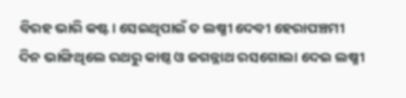ବିରହ ଭାରି କଷ୍ଟ। ସେଇଥିପାଇଁ ତ ଲଷ୍ମୀ ଦେବୀ ହେରାପଞ୍ଚମୀ ଦିନ ଭାଙ୍ଗିଥିଲେ ରଥରୁ କାଷ୍ଠ ଓ ଜଗନ୍ନାଥ ରସଗୋଲା ଦେଇ ଲଷ୍ମୀ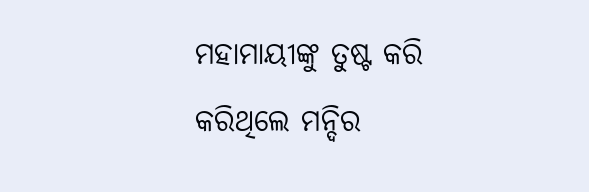ମହାମାୟୀଙ୍କୁ ତୁଷ୍ଟ କରି କରିଥିଲେ ମନ୍ଦିର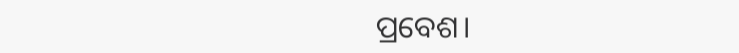ପ୍ରବେଶ।